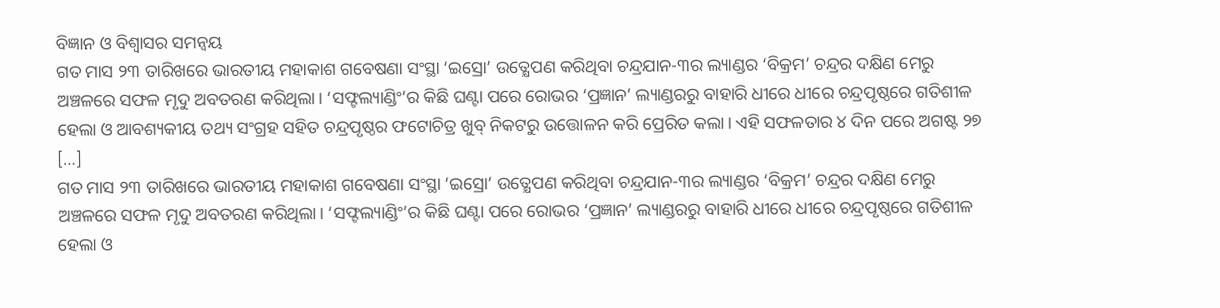ବିଜ୍ଞାନ ଓ ବିଶ୍ୱାସର ସମନ୍ୱୟ
ଗତ ମାସ ୨୩ ତାରିଖରେ ଭାରତୀୟ ମହାକାଶ ଗବେଷଣା ସଂସ୍ଥା ‘ଇସ୍ରୋ’ ଉତ୍କ୍ଷେପଣ କରିଥିବା ଚନ୍ଦ୍ରଯାନ-୩ର ଲ୍ୟାଣ୍ଡର ‘ବିକ୍ରମ’ ଚନ୍ଦ୍ରର ଦକ୍ଷିଣ ମେରୁ ଅଞ୍ଚଳରେ ସଫଳ ମୃଦୁ ଅବତରଣ କରିଥିଲା। ‘ସଫ୍ଟଲ୍ୟାଣ୍ଡିଂ’ର କିଛି ଘଣ୍ଟା ପରେ ରୋଭର ‘ପ୍ରଜ୍ଞାନ’ ଲ୍ୟାଣ୍ଡରରୁ ବାହାରି ଧୀରେ ଧୀରେ ଚନ୍ଦ୍ରପୃଷ୍ଠରେ ଗତିଶୀଳ ହେଲା ଓ ଆବଶ୍ୟକୀୟ ତଥ୍ୟ ସଂଗ୍ରହ ସହିତ ଚନ୍ଦ୍ରପୃଷ୍ଠର ଫଟୋଚିତ୍ର ଖୁବ୍ ନିକଟରୁ ଉତ୍ତୋଳନ କରି ପ୍ରେରିତ କଲା। ଏହି ସଫଳତାର ୪ ଦିନ ପରେ ଅଗଷ୍ଟ ୨୭ […]
ଗତ ମାସ ୨୩ ତାରିଖରେ ଭାରତୀୟ ମହାକାଶ ଗବେଷଣା ସଂସ୍ଥା ‘ଇସ୍ରୋ’ ଉତ୍କ୍ଷେପଣ କରିଥିବା ଚନ୍ଦ୍ରଯାନ-୩ର ଲ୍ୟାଣ୍ଡର ‘ବିକ୍ରମ’ ଚନ୍ଦ୍ରର ଦକ୍ଷିଣ ମେରୁ ଅଞ୍ଚଳରେ ସଫଳ ମୃଦୁ ଅବତରଣ କରିଥିଲା। ‘ସଫ୍ଟଲ୍ୟାଣ୍ଡିଂ’ର କିଛି ଘଣ୍ଟା ପରେ ରୋଭର ‘ପ୍ରଜ୍ଞାନ’ ଲ୍ୟାଣ୍ଡରରୁ ବାହାରି ଧୀରେ ଧୀରେ ଚନ୍ଦ୍ରପୃଷ୍ଠରେ ଗତିଶୀଳ ହେଲା ଓ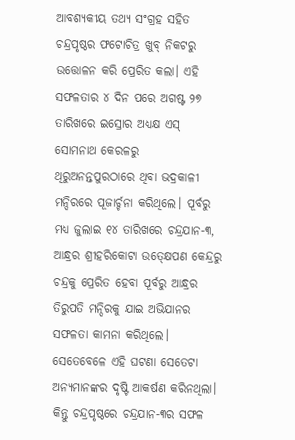ଆବଶ୍ୟକୀୟ ତଥ୍ୟ ସଂଗ୍ରହ ସହିତ ଚନ୍ଦ୍ରପୃଷ୍ଠର ଫଟୋଚିତ୍ର ଖୁବ୍ ନିକଟରୁ ଉତ୍ତୋଳନ କରି ପ୍ରେରିତ କଲା। ଏହି ସଫଳତାର ୪ ଦିନ ପରେ ଅଗଷ୍ଟ ୨୭ ତାରିଖରେ ଇସ୍ରୋର ଅଧ୍ୟକ୍ଷ ଏସ୍ ସୋମନାଥ କେରଳରୁ ଥିରୁଅନନ୍ତପୁରଠାରେ ଥିବା ଭଦ୍ରକାଳୀ ମନ୍ଦିରରେ ପୂଜାର୍ଚ୍ଚନା କରିଥିଲେ। ପୂର୍ବରୁ ମଧ୍ୟ ଜୁଲାଇ ୧୪ ତାରିଖରେ ଚନ୍ଦ୍ରଯାନ-୩, ଆନ୍ଧ୍ରର ଶ୍ରୀହରିକୋଟା ଉତ୍କ୍ଷେପଣ କେନ୍ଦ୍ରରୁ ଚନ୍ଦ୍ରକୁ ପ୍ରେରିତ ହେବା ପୂର୍ବରୁ ଆନ୍ଧ୍ରର ତିରୁପତି ମନ୍ଦିରକୁ ଯାଇ ଅଭିଯାନର ସଫଳତା କାମନା କରିଥିଲେ। ସେତେବେଳେ ଏହି ଘଟଣା ସେତେଟା ଅନ୍ୟମାନଙ୍କର ଦୃଷ୍ଟି ଆକର୍ଷଣ କରିନଥିଲା। କିନ୍ତୁ ଚନ୍ଦ୍ରପୃଷ୍ଠରେ ଚନ୍ଦ୍ରଯାନ-୩ର ସଫଳ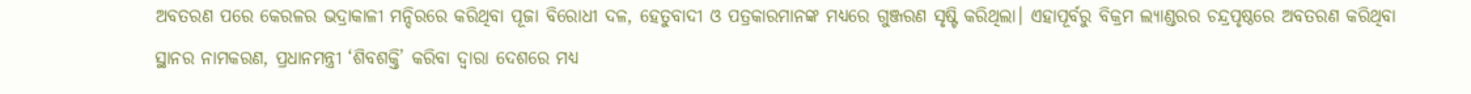ଅବତରଣ ପରେ କେରଳର ଭଦ୍ରାକାଳୀ ମନ୍ଦିରରେ କରିଥିବା ପୂଜା ବିରୋଧୀ ଦଳ, ହେତୁବାଦୀ ଓ ପତ୍ରକାରମାନଙ୍କ ମଧ୍ୟରେ ଗୁଞ୍ଜରଣ ସୃଷ୍ଟି କରିଥିଲା। ଏହାପୂର୍ବରୁ ବିକ୍ରମ ଲ୍ୟାଣ୍ଡରର ଚନ୍ଦ୍ରପୃଷ୍ଠରେ ଅବତରଣ କରିଥିବା ସ୍ଥାନର ନାମକରଣ, ପ୍ରଧାନମନ୍ତ୍ରୀ ‘ଶିବଶକ୍ତି’ କରିବା ଦ୍ୱାରା ଦେଶରେ ମଧ୍ୟ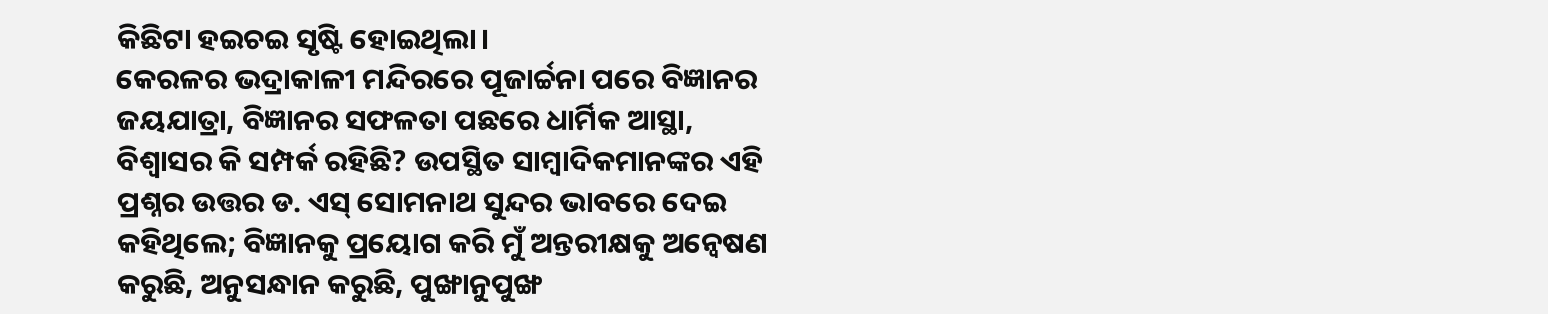କିଛିଟା ହଇଚଇ ସୃଷ୍ଟି ହୋଇଥିଲା।
କେରଳର ଭଦ୍ରାକାଳୀ ମନ୍ଦିରରେ ପୂଜାର୍ଚ୍ଚନା ପରେ ବିଜ୍ଞାନର ଜୟଯାତ୍ରା, ବିଜ୍ଞାନର ସଫଳତା ପଛରେ ଧାର୍ମିକ ଆସ୍ଥା, ବିଶ୍ୱାସର କି ସମ୍ପର୍କ ରହିଛି? ଉପସ୍ଥିତ ସାମ୍ବାଦିକମାନଙ୍କର ଏହି ପ୍ରଶ୍ନର ଉତ୍ତର ଡ. ଏସ୍ ସୋମନାଥ ସୁନ୍ଦର ଭାବରେ ଦେଇ କହିଥିଲେ; ବିଜ୍ଞାନକୁ ପ୍ରୟୋଗ କରି ମୁଁ ଅନ୍ତରୀକ୍ଷକୁ ଅନ୍ୱେଷଣ କରୁଛି, ଅନୁସନ୍ଧାନ କରୁଛି, ପୁଙ୍ଖାନୁପୁଙ୍ଖ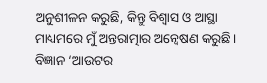ଅନୁଶୀଳନ କରୁଛି, କିନ୍ତୁ ବିଶ୍ୱାସ ଓ ଆସ୍ଥା ମାଧ୍ୟମରେ ମୁଁ ଅନ୍ତରାତ୍ମାର ଅନ୍ୱେଷଣ କରୁଛି। ବିଜ୍ଞାନ ‘ଆଉଟର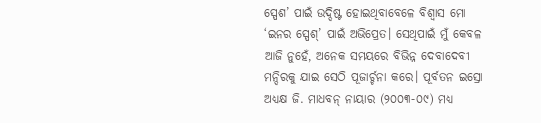ସ୍ପେଶ’ ପାଇଁ ଉଦ୍ଦିଷ୍ଟ ହୋଇଥିବାବେଳେ ବିଶ୍ୱାସ ମୋ ‘ଇନର ସ୍ପେଶ୍’ ପାଇଁ ଅଭିପ୍ରେତ। ସେଥିପାଇଁ ମୁଁ କେବଳ ଆଜି ନୁହେଁ, ଅନେକ ସମୟରେ ବିଭିନ୍ନ ଦେବାଦେବୀ ମନ୍ଦିରକୁ ଯାଇ ସେଠି ପୂଜାର୍ଚ୍ଚନା କରେ। ପୂର୍ବତନ ଇସ୍ରୋ ଅଧ୍ୟକ୍ଷ ଜି. ମାଧବନ୍ ନାୟାର (୨୦୦୩-୦୯) ମଧ୍ୟ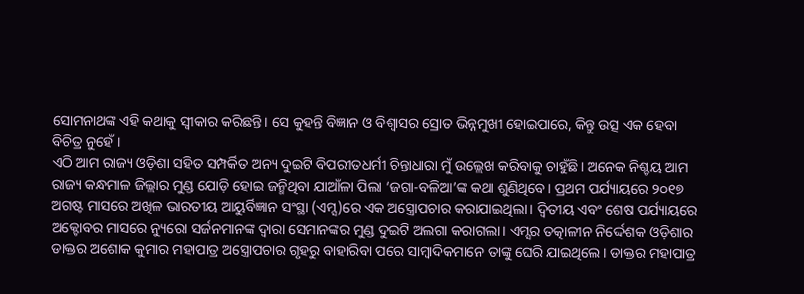ସୋମନାଥଙ୍କ ଏହି କଥାକୁ ସ୍ୱୀକାର କରିଛନ୍ତି। ସେ କୁହନ୍ତି ବିଜ୍ଞାନ ଓ ବିଶ୍ୱାସର ସ୍ରୋତ ଭିନ୍ନମୁଖୀ ହୋଇପାରେ, କିନ୍ତୁ ଉତ୍ସ ଏକ ହେବା ବିଚିତ୍ର ନୁହେଁ।
ଏଠି ଆମ ରାଜ୍ୟ ଓଡ଼ିଶା ସହିତ ସମ୍ପର୍କିତ ଅନ୍ୟ ଦୁଇଟି ବିପରୀତଧର୍ମୀ ଚିନ୍ତାଧାରା ମୁଁ ଉଲ୍ଲେଖ କରିବାକୁ ଚାହୁଁଛି। ଅନେକ ନିଶ୍ଚୟ ଆମ ରାଜ୍ୟ କନ୍ଧମାଳ ଜିଲ୍ଲାର ମୁଣ୍ଡ ଯୋଡ଼ି ହୋଇ ଜନ୍ମିଥିବା ଯାଆଁଳା ପିଲା ‘ଜଗା-ବଳିଆ’ଙ୍କ କଥା ଶୁଣିଥିବେ। ପ୍ରଥମ ପର୍ଯ୍ୟାୟରେ ୨୦୧୭ ଅଗଷ୍ଟ ମାସରେ ଅଖିଳ ଭାରତୀୟ ଆୟୁର୍ବିଜ୍ଞାନ ସଂସ୍ଥା (ଏମ୍ସ)ରେ ଏକ ଅସ୍ତ୍ରୋପଚାର କରାଯାଇଥିଲା। ଦ୍ୱିତୀୟ ଏବଂ ଶେଷ ପର୍ଯ୍ୟାୟରେ ଅକ୍ଟୋବର ମାସରେ ନ୍ୟୁରୋ ସର୍ଜନମାନଙ୍କ ଦ୍ୱାରା ସେମାନଙ୍କର ମୁଣ୍ଡ ଦୁଇଟି ଅଲଗା କରାଗଲା। ଏମ୍ସର ତତ୍କାଳୀନ ନିର୍ଦ୍ଦେଶକ ଓଡ଼ିଶାର ଡାକ୍ତର ଅଶୋକ କୁମାର ମହାପାତ୍ର ଅସ୍ତ୍ରୋପଚାର ଗୃହରୁ ବାହାରିବା ପରେ ସାମ୍ବାଦିକମାନେ ତାଙ୍କୁ ଘେରି ଯାଇଥିଲେ। ଡାକ୍ତର ମହାପାତ୍ର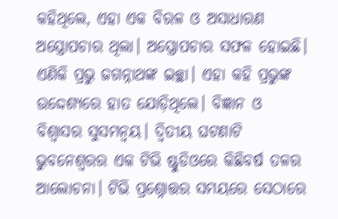କହିଥିଲେ, ଏହା ଏକ ବିରଳ ଓ ଅସାଧାରଣ ଅସ୍ତ୍ରୋପଚାର ଥିଲା। ଅସ୍ତ୍ରୋପଚାର ସଫଳ ହୋଇଛି। ଏଣିକି ପ୍ରଭୁ ଜଗନ୍ନାଥଙ୍କ ଇଚ୍ଛା। ଏହା କହି ପ୍ରଭୁଙ୍କ ଉଦ୍ଦେଶ୍ୟରେ ହାତ ଯୋଡ଼ିଥିଲେ। ବିଜ୍ଞାନ ଓ ବିଶ୍ୱାସର ସୁସମନ୍ୱୟ। ଦ୍ୱିତୀୟ ଘଟଣାଟି ଭୁବନେଶ୍ୱରର ଏକ ଟିଭି ଷ୍ଟୁଡିଓରେ କିଛିବର୍ଷ ତଳର ଆଲୋଚନା। ଟିଭି ପ୍ରଶ୍ନୋତ୍ତର ସମୟରେ ସେଠାରେ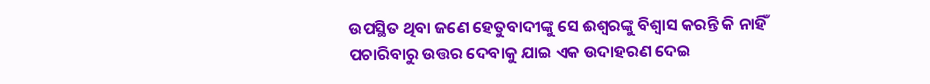ଉପସ୍ଥିତ ଥିବା ଜଣେ ହେତୁବାଦୀଙ୍କୁ ସେ ଈଶ୍ୱରଙ୍କୁ ବିଶ୍ୱାସ କରନ୍ତି କି ନାହିଁ ପଚାରିବାରୁ ଉତ୍ତର ଦେବାକୁ ଯାଇ ଏକ ଉଦାହରଣ ଦେଇ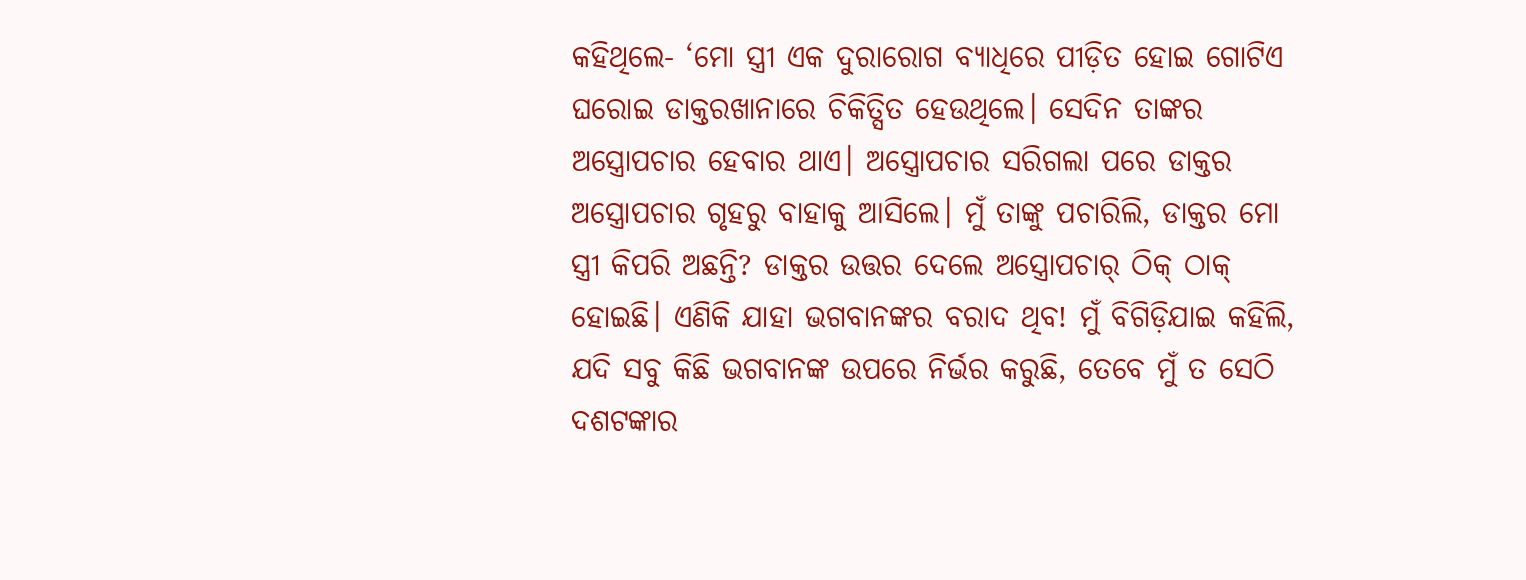କହିଥିଲେ- ‘ମୋ ସ୍ତ୍ରୀ ଏକ ଦୁରାରୋଗ ବ୍ୟାଧିରେ ପୀଡ଼ିତ ହୋଇ ଗୋଟିଏ ଘରୋଇ ଡାକ୍ତରଖାନାରେ ଚିକିତ୍ସିତ ହେଉଥିଲେ। ସେଦିନ ତାଙ୍କର ଅସ୍ତ୍ରୋପଚାର ହେବାର ଥାଏ। ଅସ୍ତ୍ରୋପଚାର ସରିଗଲା ପରେ ଡାକ୍ତର ଅସ୍ତ୍ରୋପଚାର ଗୃହରୁ ବାହାକୁ ଆସିଲେ। ମୁଁ ତାଙ୍କୁ ପଚାରିଲି, ଡାକ୍ତର ମୋ ସ୍ତ୍ରୀ କିପରି ଅଛନ୍ତି? ଡାକ୍ତର ଉତ୍ତର ଦେଲେ ଅସ୍ତ୍ରୋପଚାର୍ ଠିକ୍ ଠାକ୍ ହୋଇଛି। ଏଣିକି ଯାହା ଭଗବାନଙ୍କର ବରାଦ ଥିବ! ମୁଁ ବିଗିଡ଼ିଯାଇ କହିଲି, ଯଦି ସବୁ କିଛି ଭଗବାନଙ୍କ ଉପରେ ନିର୍ଭର କରୁଛି, ତେବେ ମୁଁ ତ ସେଠି ଦଶଟଙ୍କାର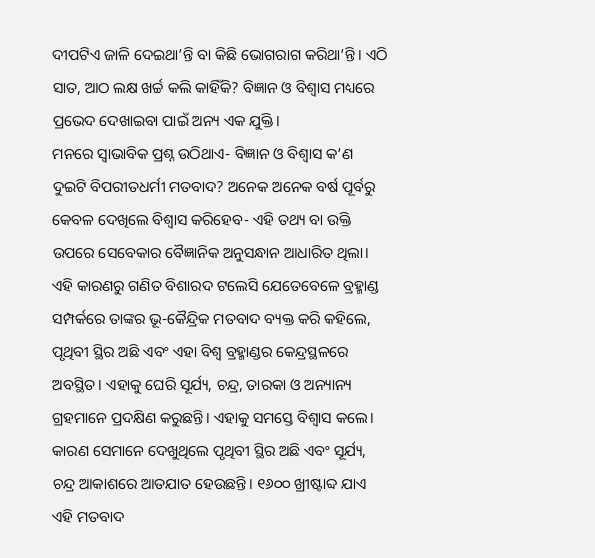ଦୀପଟିଏ ଜାଳି ଦେଇଥା’ନ୍ତି ବା କିଛି ଭୋଗରାଗ କରିଥା’ନ୍ତି। ଏଠି ସାତ, ଆଠ ଲକ୍ଷ ଖର୍ଚ୍ଚ କଲି କାହିଁକି? ବିଜ୍ଞାନ ଓ ବିଶ୍ୱାସ ମଧ୍ୟରେ ପ୍ରଭେଦ ଦେଖାଇବା ପାଇଁ ଅନ୍ୟ ଏକ ଯୁକ୍ତି।
ମନରେ ସ୍ୱାଭାବିକ ପ୍ରଶ୍ନ ଉଠିଥାଏ- ବିଜ୍ଞାନ ଓ ବିଶ୍ୱାସ କ’ଣ ଦୁଇଟି ବିପରୀତଧର୍ମୀ ମତବାଦ? ଅନେକ ଅନେକ ବର୍ଷ ପୂର୍ବରୁ କେବଳ ଦେଖିଲେ ବିଶ୍ୱାସ କରିହେବ- ଏହି ତଥ୍ୟ ବା ଉକ୍ତି ଉପରେ ସେବେକାର ବୈଜ୍ଞାନିକ ଅନୁସନ୍ଧାନ ଆଧାରିତ ଥିଲା। ଏହି କାରଣରୁ ଗଣିତ ବିଶାରଦ ଟଲେସି ଯେତେବେଳେ ବ୍ରହ୍ମାଣ୍ଡ ସମ୍ପର୍କରେ ତାଙ୍କର ଭୂ-କୈନ୍ଦ୍ରିକ ମତବାଦ ବ୍ୟକ୍ତ କରି କହିଲେ, ପୃଥିବୀ ସ୍ଥିର ଅଛି ଏବଂ ଏହା ବିଶ୍ୱ ବ୍ରହ୍ମାଣ୍ଡର କେନ୍ଦ୍ରସ୍ଥଳରେ ଅବସ୍ଥିତ। ଏହାକୁ ଘେରି ସୂର୍ଯ୍ୟ, ଚନ୍ଦ୍ର, ତାରକା ଓ ଅନ୍ୟାନ୍ୟ ଗ୍ରହମାନେ ପ୍ରଦକ୍ଷିଣ କରୁଛନ୍ତି। ଏହାକୁ ସମସ୍ତେ ବିଶ୍ୱାସ କଲେ। କାରଣ ସେମାନେ ଦେଖୁଥିଲେ ପୃଥିବୀ ସ୍ଥିର ଅଛି ଏବଂ ସୂର୍ଯ୍ୟ, ଚନ୍ଦ୍ର ଆକାଶରେ ଆତଯାତ ହେଉଛନ୍ତି। ୧୬୦୦ ଖ୍ରୀଷ୍ଟାବ୍ଦ ଯାଏ ଏହି ମତବାଦ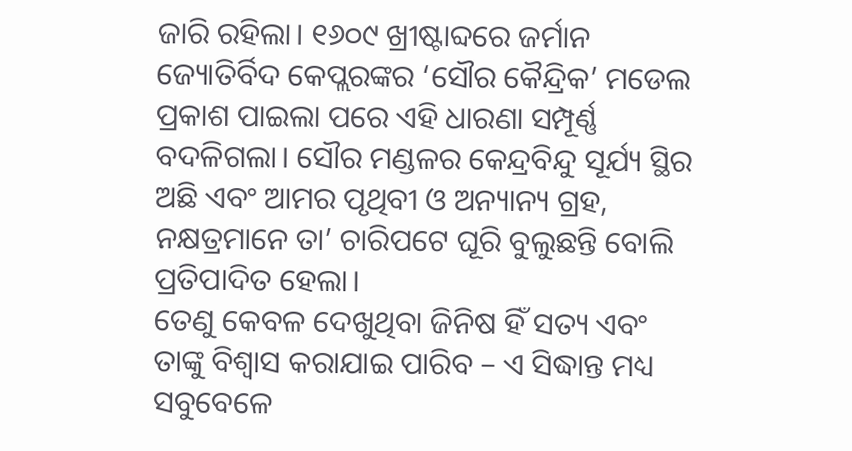ଜାରି ରହିଲା। ୧୬୦୯ ଖ୍ରୀଷ୍ଟାବ୍ଦରେ ଜର୍ମାନ ଜ୍ୟୋତିର୍ବିଦ କେପ୍ଲରଙ୍କର ‘ସୌର କୈନ୍ଦ୍ରିକ’ ମଡେଲ ପ୍ରକାଶ ପାଇଲା ପରେ ଏହି ଧାରଣା ସମ୍ପୂର୍ଣ୍ଣ ବଦଳିଗଲା। ସୌର ମଣ୍ଡଳର କେନ୍ଦ୍ରବିନ୍ଦୁ ସୂର୍ଯ୍ୟ ସ୍ଥିର ଅଛି ଏବଂ ଆମର ପୃଥିବୀ ଓ ଅନ୍ୟାନ୍ୟ ଗ୍ରହ, ନକ୍ଷତ୍ରମାନେ ତା’ ଚାରିପଟେ ଘୂରି ବୁଲୁଛନ୍ତି ବୋଲି ପ୍ରତିପାଦିତ ହେଲା।
ତେଣୁ କେବଳ ଦେଖୁଥିବା ଜିନିଷ ହିଁ ସତ୍ୟ ଏବଂ ତାଙ୍କୁ ବିଶ୍ୱାସ କରାଯାଇ ପାରିବ – ଏ ସିଦ୍ଧାନ୍ତ ମଧ୍ୟ ସବୁବେଳେ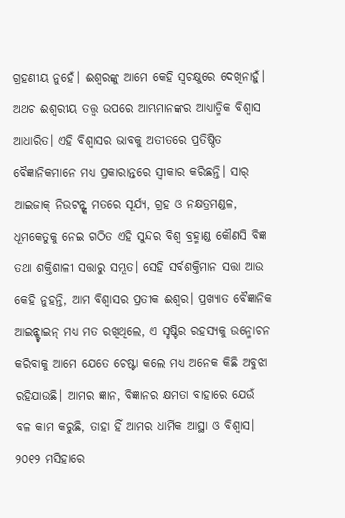ଗ୍ରହଣୀୟ ନୁହେଁ। ଈଶ୍ୱରଙ୍କୁ ଆମେ କେହି ସ୍ୱଚକ୍ଷୁରେ ଦେଖିନାହୁଁ। ଅଥଚ ଈଶ୍ୱରୀୟ ତତ୍ତ୍ୱ ଉପରେ ଆମ୍ଭମାନଙ୍କର ଆଧ୍ୟାତ୍ମିକ ବିଶ୍ୱାସ ଆଧାରିତ। ଏହି ବିଶ୍ୱାସର ଭାବକୁ ଅତୀତରେ ପ୍ରତିଷ୍ଠିତ ବୈଜ୍ଞାନିକମାନେ ମଧ୍ୟ ପ୍ରକାରାନ୍ତରେ ସ୍ୱୀକାର କରିଛନ୍ତି। ସାର୍ ଆଇଜାକ୍ ନିଉଟନ୍ଙ୍କ ମତରେ ସୂର୍ଯ୍ୟ, ଗ୍ରହ ଓ ନକ୍ଷତ୍ରମଣ୍ଡଳ, ଧୂମକେତୁକୁ ନେଇ ଗଠିତ ଏହି ସୁନ୍ଦର ବିଶ୍ୱ ବ୍ରହ୍ମାଣ୍ଡ କୌଣସି ବିଜ୍ଞ ତଥା ଶକ୍ତିଶାଳୀ ସତ୍ତାରୁ ସମ୍ଭୂତ। ସେହି ସର୍ବଶକ୍ତିମାନ ସତ୍ତା ଆଉ କେହି ନୁହନ୍ତି, ଆମ ବିଶ୍ୱାସର ପ୍ରତୀକ ଈଶ୍ୱର। ପ୍ରଖ୍ୟାତ ବୈଜ୍ଞାନିକ ଆଇନ୍ଷ୍ଟାଇନ୍ ମଧ୍ୟ ମତ ରଖିଥିଲେ, ଏ ସୃଷ୍ଟିର ରହସ୍ୟକୁ ଉନ୍ମୋଚନ କରିବାକୁ ଆମେ ଯେତେ ଚେଷ୍ଟା କଲେ ମଧ୍ୟ ଅନେକ କିଛି ଅବୁଝା ରହିଯାଉଛି। ଆମର ଜ୍ଞାନ, ବିଜ୍ଞାନର କ୍ଷମତା ବାହାରେ ଯେଉଁ ବଳ କାମ କରୁଛି, ତାହା ହିଁ ଆମର ଧାର୍ମିକ ଆସ୍ଥା ଓ ବିଶ୍ୱାସ।
୨୦୧୨ ମସିହାରେ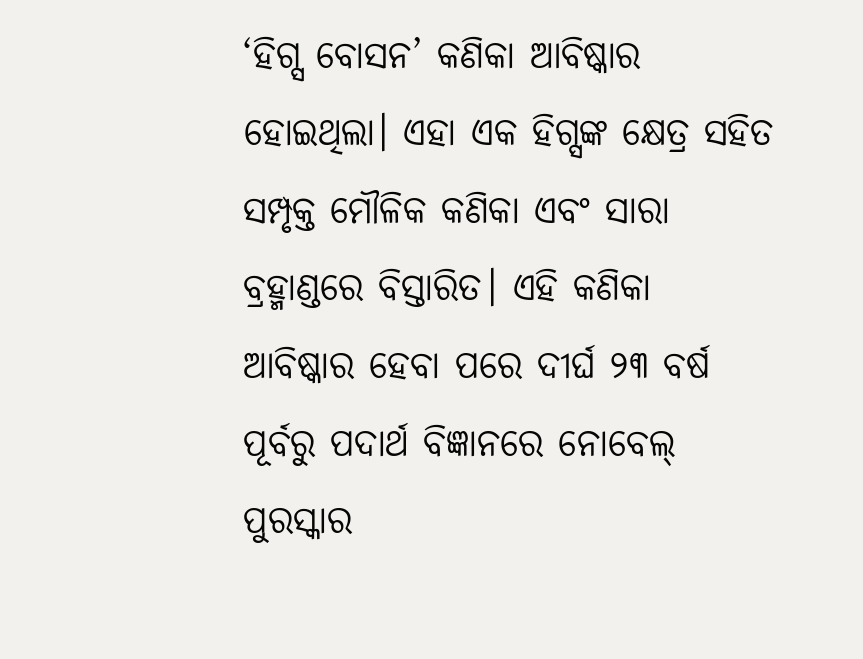‘ହିଗ୍ସ ବୋସନ’ କଣିକା ଆବିଷ୍କାର ହୋଇଥିଲା। ଏହା ଏକ ହିଗ୍ସଙ୍କ କ୍ଷେତ୍ର ସହିତ ସମ୍ପୃକ୍ତ ମୌଳିକ କଣିକା ଏବଂ ସାରା ବ୍ରହ୍ମାଣ୍ଡରେ ବିସ୍ତାରିତ। ଏହି କଣିକା ଆବିଷ୍କାର ହେବା ପରେ ଦୀର୍ଘ ୨୩ ବର୍ଷ ପୂର୍ବରୁ ପଦାର୍ଥ ବିଜ୍ଞାନରେ ନୋବେଲ୍ ପୁରସ୍କାର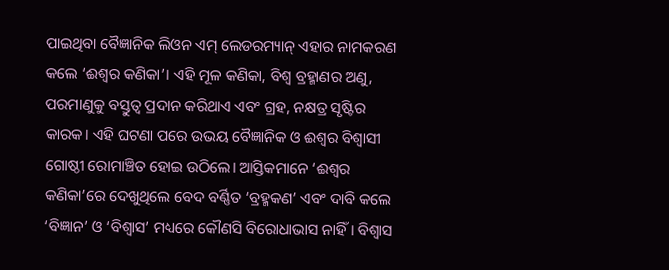ପାଇଥିବା ବୈଜ୍ଞାନିକ ଲିଓନ ଏମ୍ ଲେଡରମ୍ୟାନ୍ ଏହାର ନାମକରଣ କଲେ ‘ଈଶ୍ୱର କଣିକା’। ଏହି ମୂଳ କଣିକା, ବିଶ୍ୱ ବ୍ରହ୍ମାଣର ଅଣୁ, ପରମାଣୁକୁ ବସ୍ତୁତ୍ୱ ପ୍ରଦାନ କରିଥାଏ ଏବଂ ଗ୍ରହ, ନକ୍ଷତ୍ର ସୃଷ୍ଟିର କାରକ। ଏହି ଘଟଣା ପରେ ଉଭୟ ବୈଜ୍ଞାନିକ ଓ ଈଶ୍ୱର ବିଶ୍ୱାସୀ ଗୋଷ୍ଠୀ ରୋମାଞ୍ଚିତ ହୋଇ ଉଠିଲେ। ଆସ୍ତିକମାନେ ‘ଈଶ୍ୱର କଣିକା’ରେ ଦେଖୁଥିଲେ ବେଦ ବର୍ଣ୍ଣିତ ‘ବ୍ରହ୍ମକଣ’ ଏବଂ ଦାବି କଲେ ‘ବିଜ୍ଞାନ’ ଓ ‘ବିଶ୍ୱାସ’ ମଧ୍ୟରେ କୌଣସି ବିରୋଧାଭାସ ନାହିଁ। ବିଶ୍ୱାସ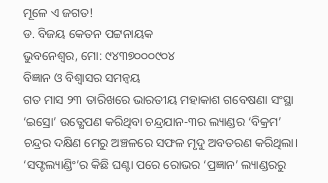ମୂଳେ ଏ ଜଗତ!
ଡ. ବିଜୟ କେତନ ପଟ୍ଟନାୟକ
ଭୁବନେଶ୍ୱର, ମୋ: ୯୪୩୭୦୦୦୯୦୪
ବିଜ୍ଞାନ ଓ ବିଶ୍ୱାସର ସମନ୍ୱୟ
ଗତ ମାସ ୨୩ ତାରିଖରେ ଭାରତୀୟ ମହାକାଶ ଗବେଷଣା ସଂସ୍ଥା ‘ଇସ୍ରୋ’ ଉତ୍କ୍ଷେପଣ କରିଥିବା ଚନ୍ଦ୍ରଯାନ-୩ର ଲ୍ୟାଣ୍ଡର ‘ବିକ୍ରମ’ ଚନ୍ଦ୍ରର ଦକ୍ଷିଣ ମେରୁ ଅଞ୍ଚଳରେ ସଫଳ ମୃଦୁ ଅବତରଣ କରିଥିଲା। ‘ସଫ୍ଟଲ୍ୟାଣ୍ଡିଂ’ର କିଛି ଘଣ୍ଟା ପରେ ରୋଭର ‘ପ୍ରଜ୍ଞାନ’ ଲ୍ୟାଣ୍ଡରରୁ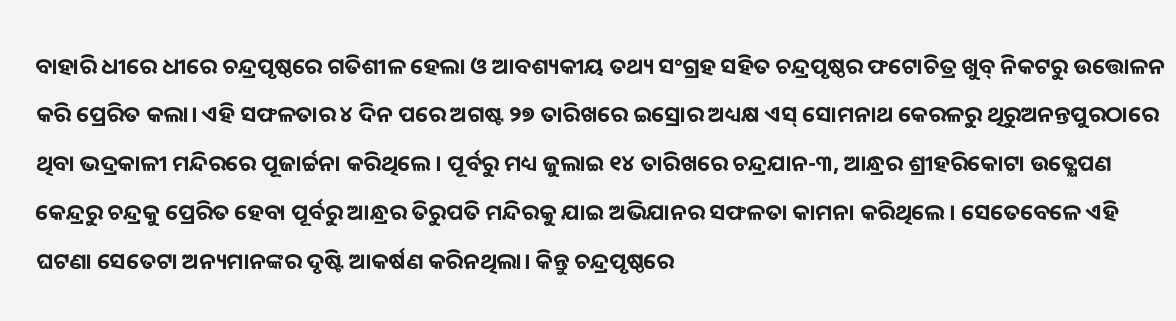ବାହାରି ଧୀରେ ଧୀରେ ଚନ୍ଦ୍ରପୃଷ୍ଠରେ ଗତିଶୀଳ ହେଲା ଓ ଆବଶ୍ୟକୀୟ ତଥ୍ୟ ସଂଗ୍ରହ ସହିତ ଚନ୍ଦ୍ରପୃଷ୍ଠର ଫଟୋଚିତ୍ର ଖୁବ୍ ନିକଟରୁ ଉତ୍ତୋଳନ କରି ପ୍ରେରିତ କଲା। ଏହି ସଫଳତାର ୪ ଦିନ ପରେ ଅଗଷ୍ଟ ୨୭ ତାରିଖରେ ଇସ୍ରୋର ଅଧ୍ୟକ୍ଷ ଏସ୍ ସୋମନାଥ କେରଳରୁ ଥିରୁଅନନ୍ତପୁରଠାରେ ଥିବା ଭଦ୍ରକାଳୀ ମନ୍ଦିରରେ ପୂଜାର୍ଚ୍ଚନା କରିଥିଲେ। ପୂର୍ବରୁ ମଧ୍ୟ ଜୁଲାଇ ୧୪ ତାରିଖରେ ଚନ୍ଦ୍ରଯାନ-୩, ଆନ୍ଧ୍ରର ଶ୍ରୀହରିକୋଟା ଉତ୍କ୍ଷେପଣ କେନ୍ଦ୍ରରୁ ଚନ୍ଦ୍ରକୁ ପ୍ରେରିତ ହେବା ପୂର୍ବରୁ ଆନ୍ଧ୍ରର ତିରୁପତି ମନ୍ଦିରକୁ ଯାଇ ଅଭିଯାନର ସଫଳତା କାମନା କରିଥିଲେ। ସେତେବେଳେ ଏହି ଘଟଣା ସେତେଟା ଅନ୍ୟମାନଙ୍କର ଦୃଷ୍ଟି ଆକର୍ଷଣ କରିନଥିଲା। କିନ୍ତୁ ଚନ୍ଦ୍ରପୃଷ୍ଠରେ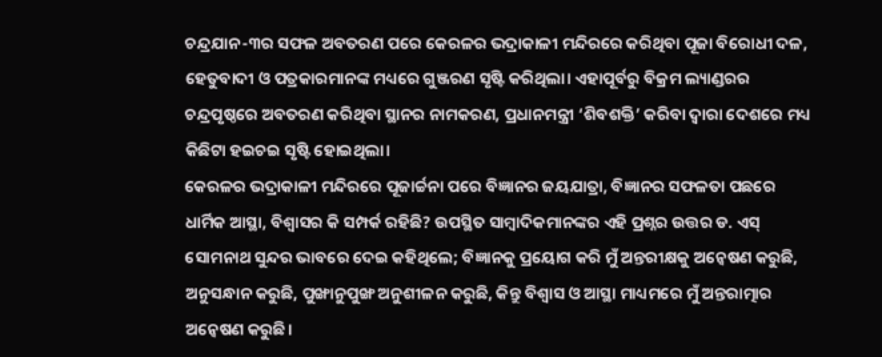ଚନ୍ଦ୍ରଯାନ-୩ର ସଫଳ ଅବତରଣ ପରେ କେରଳର ଭଦ୍ରାକାଳୀ ମନ୍ଦିରରେ କରିଥିବା ପୂଜା ବିରୋଧୀ ଦଳ, ହେତୁବାଦୀ ଓ ପତ୍ରକାରମାନଙ୍କ ମଧ୍ୟରେ ଗୁଞ୍ଜରଣ ସୃଷ୍ଟି କରିଥିଲା। ଏହାପୂର୍ବରୁ ବିକ୍ରମ ଲ୍ୟାଣ୍ଡରର ଚନ୍ଦ୍ରପୃଷ୍ଠରେ ଅବତରଣ କରିଥିବା ସ୍ଥାନର ନାମକରଣ, ପ୍ରଧାନମନ୍ତ୍ରୀ ‘ଶିବଶକ୍ତି’ କରିବା ଦ୍ୱାରା ଦେଶରେ ମଧ୍ୟ କିଛିଟା ହଇଚଇ ସୃଷ୍ଟି ହୋଇଥିଲା।
କେରଳର ଭଦ୍ରାକାଳୀ ମନ୍ଦିରରେ ପୂଜାର୍ଚ୍ଚନା ପରେ ବିଜ୍ଞାନର ଜୟଯାତ୍ରା, ବିଜ୍ଞାନର ସଫଳତା ପଛରେ ଧାର୍ମିକ ଆସ୍ଥା, ବିଶ୍ୱାସର କି ସମ୍ପର୍କ ରହିଛି? ଉପସ୍ଥିତ ସାମ୍ବାଦିକମାନଙ୍କର ଏହି ପ୍ରଶ୍ନର ଉତ୍ତର ଡ. ଏସ୍ ସୋମନାଥ ସୁନ୍ଦର ଭାବରେ ଦେଇ କହିଥିଲେ; ବିଜ୍ଞାନକୁ ପ୍ରୟୋଗ କରି ମୁଁ ଅନ୍ତରୀକ୍ଷକୁ ଅନ୍ୱେଷଣ କରୁଛି, ଅନୁସନ୍ଧାନ କରୁଛି, ପୁଙ୍ଖାନୁପୁଙ୍ଖ ଅନୁଶୀଳନ କରୁଛି, କିନ୍ତୁ ବିଶ୍ୱାସ ଓ ଆସ୍ଥା ମାଧ୍ୟମରେ ମୁଁ ଅନ୍ତରାତ୍ମାର ଅନ୍ୱେଷଣ କରୁଛି।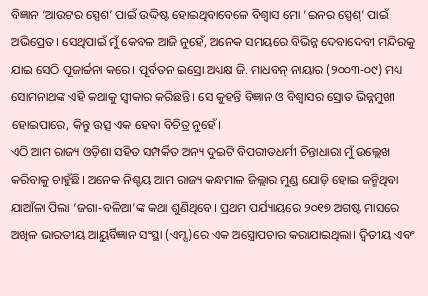ବିଜ୍ଞାନ ‘ଆଉଟର ସ୍ପେଶ’ ପାଇଁ ଉଦ୍ଦିଷ୍ଟ ହୋଇଥିବାବେଳେ ବିଶ୍ୱାସ ମୋ ‘ଇନର ସ୍ପେଶ୍’ ପାଇଁ ଅଭିପ୍ରେତ। ସେଥିପାଇଁ ମୁଁ କେବଳ ଆଜି ନୁହେଁ, ଅନେକ ସମୟରେ ବିଭିନ୍ନ ଦେବାଦେବୀ ମନ୍ଦିରକୁ ଯାଇ ସେଠି ପୂଜାର୍ଚ୍ଚନା କରେ। ପୂର୍ବତନ ଇସ୍ରୋ ଅଧ୍ୟକ୍ଷ ଜି. ମାଧବନ୍ ନାୟାର (୨୦୦୩-୦୯) ମଧ୍ୟ ସୋମନାଥଙ୍କ ଏହି କଥାକୁ ସ୍ୱୀକାର କରିଛନ୍ତି। ସେ କୁହନ୍ତି ବିଜ୍ଞାନ ଓ ବିଶ୍ୱାସର ସ୍ରୋତ ଭିନ୍ନମୁଖୀ ହୋଇପାରେ, କିନ୍ତୁ ଉତ୍ସ ଏକ ହେବା ବିଚିତ୍ର ନୁହେଁ।
ଏଠି ଆମ ରାଜ୍ୟ ଓଡ଼ିଶା ସହିତ ସମ୍ପର୍କିତ ଅନ୍ୟ ଦୁଇଟି ବିପରୀତଧର୍ମୀ ଚିନ୍ତାଧାରା ମୁଁ ଉଲ୍ଲେଖ କରିବାକୁ ଚାହୁଁଛି। ଅନେକ ନିଶ୍ଚୟ ଆମ ରାଜ୍ୟ କନ୍ଧମାଳ ଜିଲ୍ଲାର ମୁଣ୍ଡ ଯୋଡ଼ି ହୋଇ ଜନ୍ମିଥିବା ଯାଆଁଳା ପିଲା ‘ଜଗା-ବଳିଆ’ଙ୍କ କଥା ଶୁଣିଥିବେ। ପ୍ରଥମ ପର୍ଯ୍ୟାୟରେ ୨୦୧୭ ଅଗଷ୍ଟ ମାସରେ ଅଖିଳ ଭାରତୀୟ ଆୟୁର୍ବିଜ୍ଞାନ ସଂସ୍ଥା (ଏମ୍ସ)ରେ ଏକ ଅସ୍ତ୍ରୋପଚାର କରାଯାଇଥିଲା। ଦ୍ୱିତୀୟ ଏବଂ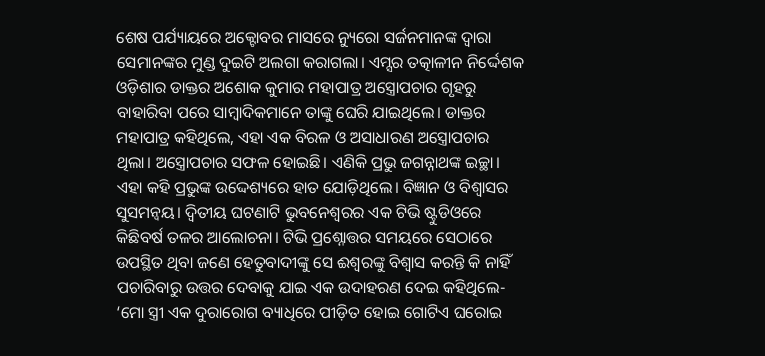ଶେଷ ପର୍ଯ୍ୟାୟରେ ଅକ୍ଟୋବର ମାସରେ ନ୍ୟୁରୋ ସର୍ଜନମାନଙ୍କ ଦ୍ୱାରା ସେମାନଙ୍କର ମୁଣ୍ଡ ଦୁଇଟି ଅଲଗା କରାଗଲା। ଏମ୍ସର ତତ୍କାଳୀନ ନିର୍ଦ୍ଦେଶକ ଓଡ଼ିଶାର ଡାକ୍ତର ଅଶୋକ କୁମାର ମହାପାତ୍ର ଅସ୍ତ୍ରୋପଚାର ଗୃହରୁ ବାହାରିବା ପରେ ସାମ୍ବାଦିକମାନେ ତାଙ୍କୁ ଘେରି ଯାଇଥିଲେ। ଡାକ୍ତର ମହାପାତ୍ର କହିଥିଲେ, ଏହା ଏକ ବିରଳ ଓ ଅସାଧାରଣ ଅସ୍ତ୍ରୋପଚାର ଥିଲା। ଅସ୍ତ୍ରୋପଚାର ସଫଳ ହୋଇଛି। ଏଣିକି ପ୍ରଭୁ ଜଗନ୍ନାଥଙ୍କ ଇଚ୍ଛା। ଏହା କହି ପ୍ରଭୁଙ୍କ ଉଦ୍ଦେଶ୍ୟରେ ହାତ ଯୋଡ଼ିଥିଲେ। ବିଜ୍ଞାନ ଓ ବିଶ୍ୱାସର ସୁସମନ୍ୱୟ। ଦ୍ୱିତୀୟ ଘଟଣାଟି ଭୁବନେଶ୍ୱରର ଏକ ଟିଭି ଷ୍ଟୁଡିଓରେ କିଛିବର୍ଷ ତଳର ଆଲୋଚନା। ଟିଭି ପ୍ରଶ୍ନୋତ୍ତର ସମୟରେ ସେଠାରେ ଉପସ୍ଥିତ ଥିବା ଜଣେ ହେତୁବାଦୀଙ୍କୁ ସେ ଈଶ୍ୱରଙ୍କୁ ବିଶ୍ୱାସ କରନ୍ତି କି ନାହିଁ ପଚାରିବାରୁ ଉତ୍ତର ଦେବାକୁ ଯାଇ ଏକ ଉଦାହରଣ ଦେଇ କହିଥିଲେ- ‘ମୋ ସ୍ତ୍ରୀ ଏକ ଦୁରାରୋଗ ବ୍ୟାଧିରେ ପୀଡ଼ିତ ହୋଇ ଗୋଟିଏ ଘରୋଇ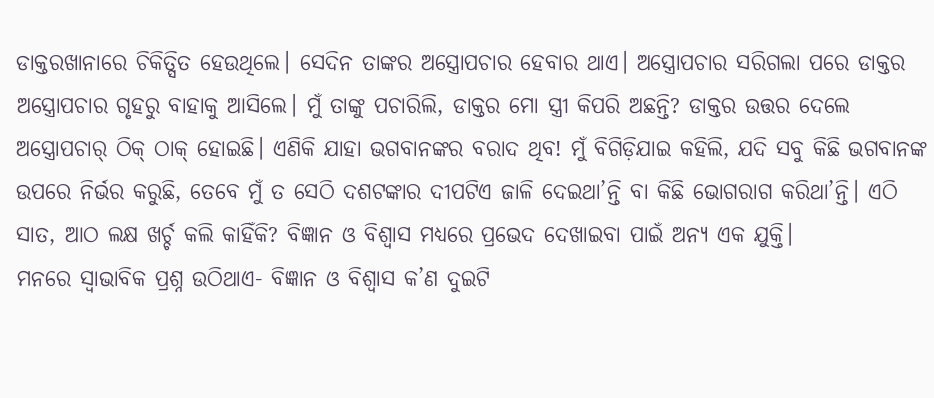ଡାକ୍ତରଖାନାରେ ଚିକିତ୍ସିତ ହେଉଥିଲେ। ସେଦିନ ତାଙ୍କର ଅସ୍ତ୍ରୋପଚାର ହେବାର ଥାଏ। ଅସ୍ତ୍ରୋପଚାର ସରିଗଲା ପରେ ଡାକ୍ତର ଅସ୍ତ୍ରୋପଚାର ଗୃହରୁ ବାହାକୁ ଆସିଲେ। ମୁଁ ତାଙ୍କୁ ପଚାରିଲି, ଡାକ୍ତର ମୋ ସ୍ତ୍ରୀ କିପରି ଅଛନ୍ତି? ଡାକ୍ତର ଉତ୍ତର ଦେଲେ ଅସ୍ତ୍ରୋପଚାର୍ ଠିକ୍ ଠାକ୍ ହୋଇଛି। ଏଣିକି ଯାହା ଭଗବାନଙ୍କର ବରାଦ ଥିବ! ମୁଁ ବିଗିଡ଼ିଯାଇ କହିଲି, ଯଦି ସବୁ କିଛି ଭଗବାନଙ୍କ ଉପରେ ନିର୍ଭର କରୁଛି, ତେବେ ମୁଁ ତ ସେଠି ଦଶଟଙ୍କାର ଦୀପଟିଏ ଜାଳି ଦେଇଥା’ନ୍ତି ବା କିଛି ଭୋଗରାଗ କରିଥା’ନ୍ତି। ଏଠି ସାତ, ଆଠ ଲକ୍ଷ ଖର୍ଚ୍ଚ କଲି କାହିଁକି? ବିଜ୍ଞାନ ଓ ବିଶ୍ୱାସ ମଧ୍ୟରେ ପ୍ରଭେଦ ଦେଖାଇବା ପାଇଁ ଅନ୍ୟ ଏକ ଯୁକ୍ତି।
ମନରେ ସ୍ୱାଭାବିକ ପ୍ରଶ୍ନ ଉଠିଥାଏ- ବିଜ୍ଞାନ ଓ ବିଶ୍ୱାସ କ’ଣ ଦୁଇଟି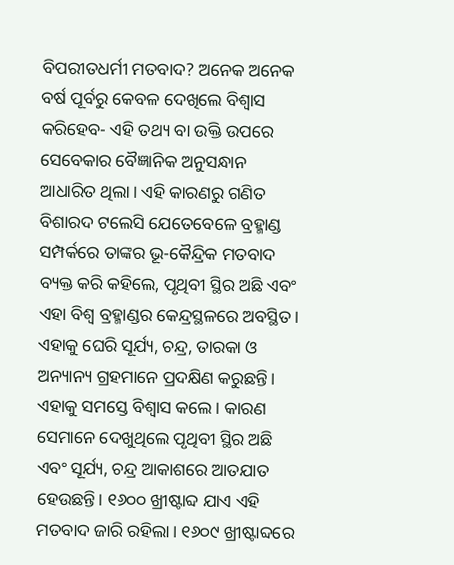ବିପରୀତଧର୍ମୀ ମତବାଦ? ଅନେକ ଅନେକ ବର୍ଷ ପୂର୍ବରୁ କେବଳ ଦେଖିଲେ ବିଶ୍ୱାସ କରିହେବ- ଏହି ତଥ୍ୟ ବା ଉକ୍ତି ଉପରେ ସେବେକାର ବୈଜ୍ଞାନିକ ଅନୁସନ୍ଧାନ ଆଧାରିତ ଥିଲା। ଏହି କାରଣରୁ ଗଣିତ ବିଶାରଦ ଟଲେସି ଯେତେବେଳେ ବ୍ରହ୍ମାଣ୍ଡ ସମ୍ପର୍କରେ ତାଙ୍କର ଭୂ-କୈନ୍ଦ୍ରିକ ମତବାଦ ବ୍ୟକ୍ତ କରି କହିଲେ, ପୃଥିବୀ ସ୍ଥିର ଅଛି ଏବଂ ଏହା ବିଶ୍ୱ ବ୍ରହ୍ମାଣ୍ଡର କେନ୍ଦ୍ରସ୍ଥଳରେ ଅବସ୍ଥିତ। ଏହାକୁ ଘେରି ସୂର୍ଯ୍ୟ, ଚନ୍ଦ୍ର, ତାରକା ଓ ଅନ୍ୟାନ୍ୟ ଗ୍ରହମାନେ ପ୍ରଦକ୍ଷିଣ କରୁଛନ୍ତି। ଏହାକୁ ସମସ୍ତେ ବିଶ୍ୱାସ କଲେ। କାରଣ ସେମାନେ ଦେଖୁଥିଲେ ପୃଥିବୀ ସ୍ଥିର ଅଛି ଏବଂ ସୂର୍ଯ୍ୟ, ଚନ୍ଦ୍ର ଆକାଶରେ ଆତଯାତ ହେଉଛନ୍ତି। ୧୬୦୦ ଖ୍ରୀଷ୍ଟାବ୍ଦ ଯାଏ ଏହି ମତବାଦ ଜାରି ରହିଲା। ୧୬୦୯ ଖ୍ରୀଷ୍ଟାବ୍ଦରେ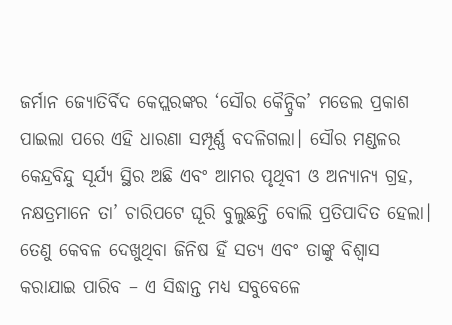ଜର୍ମାନ ଜ୍ୟୋତିର୍ବିଦ କେପ୍ଲରଙ୍କର ‘ସୌର କୈନ୍ଦ୍ରିକ’ ମଡେଲ ପ୍ରକାଶ ପାଇଲା ପରେ ଏହି ଧାରଣା ସମ୍ପୂର୍ଣ୍ଣ ବଦଳିଗଲା। ସୌର ମଣ୍ଡଳର କେନ୍ଦ୍ରବିନ୍ଦୁ ସୂର୍ଯ୍ୟ ସ୍ଥିର ଅଛି ଏବଂ ଆମର ପୃଥିବୀ ଓ ଅନ୍ୟାନ୍ୟ ଗ୍ରହ, ନକ୍ଷତ୍ରମାନେ ତା’ ଚାରିପଟେ ଘୂରି ବୁଲୁଛନ୍ତି ବୋଲି ପ୍ରତିପାଦିତ ହେଲା।
ତେଣୁ କେବଳ ଦେଖୁଥିବା ଜିନିଷ ହିଁ ସତ୍ୟ ଏବଂ ତାଙ୍କୁ ବିଶ୍ୱାସ କରାଯାଇ ପାରିବ – ଏ ସିଦ୍ଧାନ୍ତ ମଧ୍ୟ ସବୁବେଳେ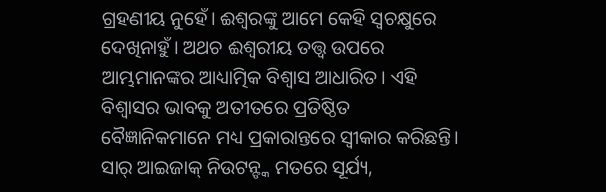ଗ୍ରହଣୀୟ ନୁହେଁ। ଈଶ୍ୱରଙ୍କୁ ଆମେ କେହି ସ୍ୱଚକ୍ଷୁରେ ଦେଖିନାହୁଁ। ଅଥଚ ଈଶ୍ୱରୀୟ ତତ୍ତ୍ୱ ଉପରେ ଆମ୍ଭମାନଙ୍କର ଆଧ୍ୟାତ୍ମିକ ବିଶ୍ୱାସ ଆଧାରିତ। ଏହି ବିଶ୍ୱାସର ଭାବକୁ ଅତୀତରେ ପ୍ରତିଷ୍ଠିତ ବୈଜ୍ଞାନିକମାନେ ମଧ୍ୟ ପ୍ରକାରାନ୍ତରେ ସ୍ୱୀକାର କରିଛନ୍ତି। ସାର୍ ଆଇଜାକ୍ ନିଉଟନ୍ଙ୍କ ମତରେ ସୂର୍ଯ୍ୟ,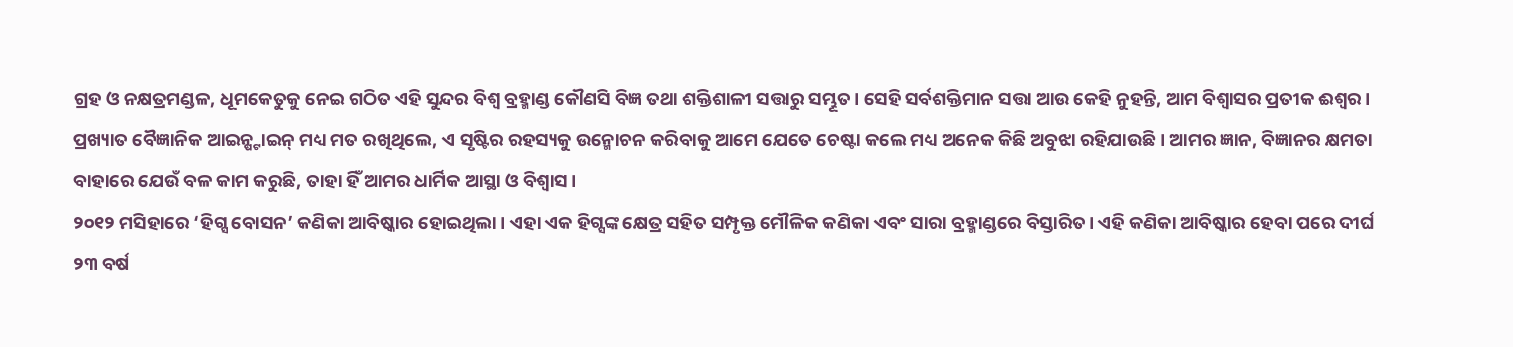ଗ୍ରହ ଓ ନକ୍ଷତ୍ରମଣ୍ଡଳ, ଧୂମକେତୁକୁ ନେଇ ଗଠିତ ଏହି ସୁନ୍ଦର ବିଶ୍ୱ ବ୍ରହ୍ମାଣ୍ଡ କୌଣସି ବିଜ୍ଞ ତଥା ଶକ୍ତିଶାଳୀ ସତ୍ତାରୁ ସମ୍ଭୂତ। ସେହି ସର୍ବଶକ୍ତିମାନ ସତ୍ତା ଆଉ କେହି ନୁହନ୍ତି, ଆମ ବିଶ୍ୱାସର ପ୍ରତୀକ ଈଶ୍ୱର। ପ୍ରଖ୍ୟାତ ବୈଜ୍ଞାନିକ ଆଇନ୍ଷ୍ଟାଇନ୍ ମଧ୍ୟ ମତ ରଖିଥିଲେ, ଏ ସୃଷ୍ଟିର ରହସ୍ୟକୁ ଉନ୍ମୋଚନ କରିବାକୁ ଆମେ ଯେତେ ଚେଷ୍ଟା କଲେ ମଧ୍ୟ ଅନେକ କିଛି ଅବୁଝା ରହିଯାଉଛି। ଆମର ଜ୍ଞାନ, ବିଜ୍ଞାନର କ୍ଷମତା ବାହାରେ ଯେଉଁ ବଳ କାମ କରୁଛି, ତାହା ହିଁ ଆମର ଧାର୍ମିକ ଆସ୍ଥା ଓ ବିଶ୍ୱାସ।
୨୦୧୨ ମସିହାରେ ‘ହିଗ୍ସ ବୋସନ’ କଣିକା ଆବିଷ୍କାର ହୋଇଥିଲା। ଏହା ଏକ ହିଗ୍ସଙ୍କ କ୍ଷେତ୍ର ସହିତ ସମ୍ପୃକ୍ତ ମୌଳିକ କଣିକା ଏବଂ ସାରା ବ୍ରହ୍ମାଣ୍ଡରେ ବିସ୍ତାରିତ। ଏହି କଣିକା ଆବିଷ୍କାର ହେବା ପରେ ଦୀର୍ଘ ୨୩ ବର୍ଷ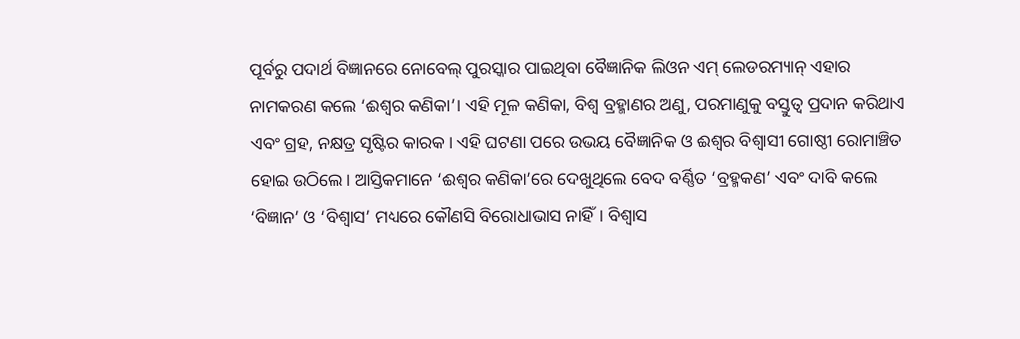ପୂର୍ବରୁ ପଦାର୍ଥ ବିଜ୍ଞାନରେ ନୋବେଲ୍ ପୁରସ୍କାର ପାଇଥିବା ବୈଜ୍ଞାନିକ ଲିଓନ ଏମ୍ ଲେଡରମ୍ୟାନ୍ ଏହାର ନାମକରଣ କଲେ ‘ଈଶ୍ୱର କଣିକା’। ଏହି ମୂଳ କଣିକା, ବିଶ୍ୱ ବ୍ରହ୍ମାଣର ଅଣୁ, ପରମାଣୁକୁ ବସ୍ତୁତ୍ୱ ପ୍ରଦାନ କରିଥାଏ ଏବଂ ଗ୍ରହ, ନକ୍ଷତ୍ର ସୃଷ୍ଟିର କାରକ। ଏହି ଘଟଣା ପରେ ଉଭୟ ବୈଜ୍ଞାନିକ ଓ ଈଶ୍ୱର ବିଶ୍ୱାସୀ ଗୋଷ୍ଠୀ ରୋମାଞ୍ଚିତ ହୋଇ ଉଠିଲେ। ଆସ୍ତିକମାନେ ‘ଈଶ୍ୱର କଣିକା’ରେ ଦେଖୁଥିଲେ ବେଦ ବର୍ଣ୍ଣିତ ‘ବ୍ରହ୍ମକଣ’ ଏବଂ ଦାବି କଲେ ‘ବିଜ୍ଞାନ’ ଓ ‘ବିଶ୍ୱାସ’ ମଧ୍ୟରେ କୌଣସି ବିରୋଧାଭାସ ନାହିଁ। ବିଶ୍ୱାସ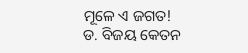ମୂଳେ ଏ ଜଗତ!
ଡ. ବିଜୟ କେତନ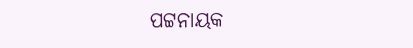ପଟ୍ଟନାୟକ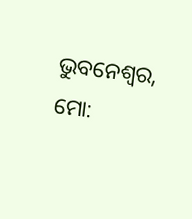ଭୁବନେଶ୍ୱର, ମୋ: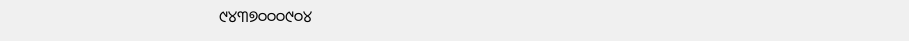୯୪୩୭୦୦୦୯୦୪